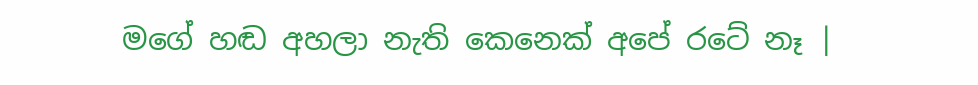මගේ හඬ අහලා නැති කෙනෙක් අපේ රටේ නෑ |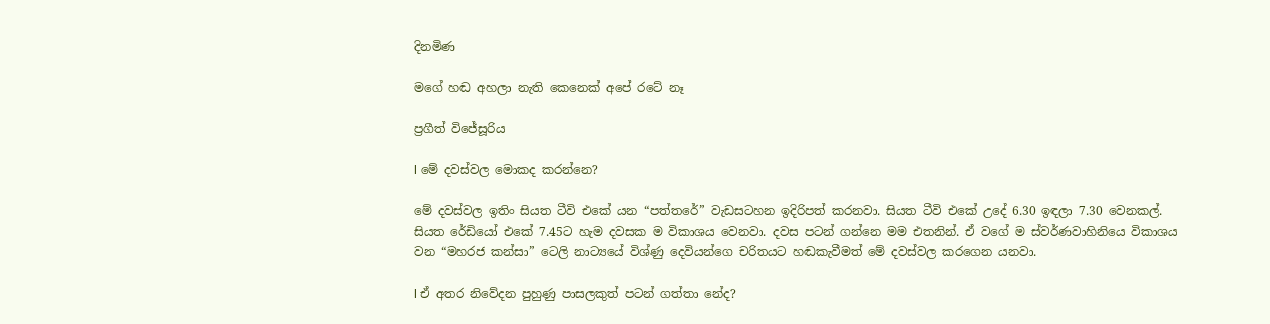දිනමිණ

මගේ හඬ අහලා නැති කෙනෙක් අපේ රටේ නෑ

ප්‍රගීත් විජේසූරිය

l මේ දවස්වල මොකද කරන්නෙ?

මේ දවස්වල ඉතිං සියත ටීවි එකේ යන “පත්තරේ” වැඩසටහන ඉදිරිපත් කරනවා. සියත ටීවි එකේ උදේ 6.30 ඉඳලා 7.30 වෙනකල්. සියත රේඩියෝ එකේ 7.45ට හැම දවසක ම විකාශය වෙනවා. දවස පටන් ගන්නෙ මම එතනින්. ඒ වගේ ම ස්වර්ණවාහිනියෙ විකාශය වන “මහරජ කන්සා” ටෙලි නාට්‍යයේ විශ්ණු දෙවියන්ගෙ චරිතයට හඬකැවීමත් මේ දවස්වල කරගෙන යනවා.

l ඒ අතර නිවේදන පුහුණු පාසලකුත් පටන් ගත්තා නේද?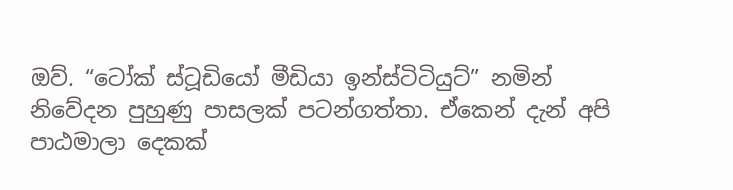ඔව්. “ටෝක් ස්ටූඩියෝ මීඩියා ඉන්ස්ටිටියුට්” නමින් නිවේදන පුහුණු පාසලක් පටන්ගත්තා. ඒකෙන් දැන් අපි පාඨමාලා දෙකක්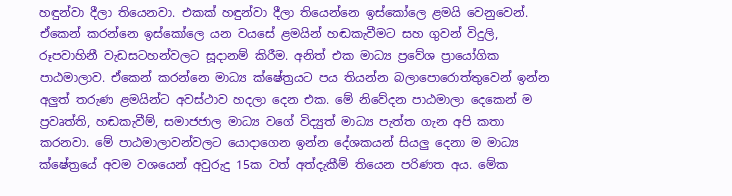හඳුන්වා දීලා තියෙනවා. එකක් හඳුන්වා දීලා තියෙන්නෙ ඉස්කෝලෙ ළමයි වෙනුවෙන්. ඒකෙන් කරන්නෙ ඉස්කෝලෙ යන වයසේ ළමයින් හඬකැවීමට සහ ගුවන් විදුලි, රූපවාහිනී වැඩසටහන්වලට සූදානම් කිරීම. අනිත් එක මාධ්‍ය ප්‍රවේශ ප්‍රායෝගික පාඨමාලාව. ඒකෙන් කරන්නෙ මාධ්‍ය ක්ෂේත්‍රයට පය තියන්න බලාපොරොත්තුවෙන් ඉන්න අලුත් තරුණ ළමයින්ට අවස්ථාව හදලා දෙන එක. මේ නිවේදන පාඨමාලා දෙකෙන් ම ප්‍රවෘත්ති, හඬකැවීම්, සමාජජාල මාධ්‍ය වගේ විද්‍යුත් මාධ්‍ය පැත්ත ගැන අපි කතා කරනවා. මේ පාඨමාලාවන්වලට යොදාගෙන ඉන්න දේශකයන් සියලු දෙනා ම මාධ්‍ය ක්ෂේත්‍රයේ අවම වශයෙන් අවුරුදු 15ක වත් අත්දැකීම් තියෙන පරිණත අය. මේක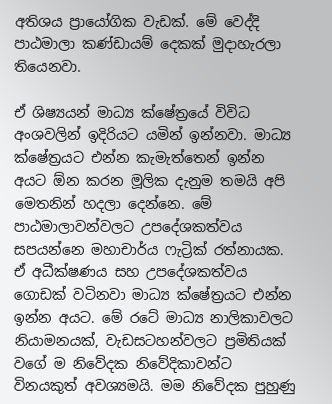අතිශය ප්‍රායෝගික වැඩක්. මේ වෙද්දි පාඨමාලා කණ්ඩායම් දෙකක් මුදාහැරලා තියෙනවා.

ඒ ශිෂ්‍යයන් මාධ්‍ය ක්ෂේත්‍රයේ විවිධ අංශවලින් ඉදිරියට යමින් ඉන්නවා. මාධ්‍ය ක්ෂේත්‍රයට එන්න කැමැත්තෙන් ඉන්න අයට ඕන කරන මූලික දැනුම තමයි අපි මෙතනින් හදලා දෙන්නෙ. මේ පාඨමාලාවන්වලට උපදේශකත්වය සපයන්නෙ මහාචාර්ය ෆැට්‍රික් රත්නායක. ඒ අධීක්ෂණය සහ උපදේශකත්වය ගොඩක් වටිනවා මාධ්‍ය ක්ෂේත්‍රයට එන්න ඉන්න අයට. මේ රටේ මාධ්‍ය නාලිකාවලට නියාමනයක්, වැඩසටහන්වලට ප්‍රමිතියක් වගේ ම නිවේදක නිවේදිකාවන්ට විනයකුත් අවශ්‍යමයි. මම නිවේදක පුහුණු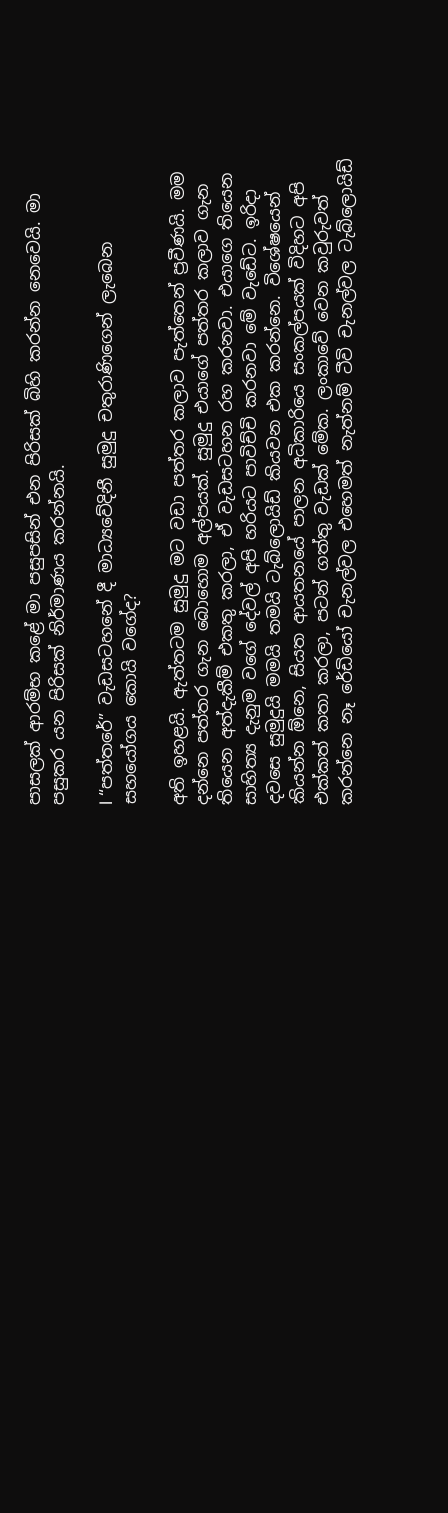පාසලක් ආරම්භ කළේ මා පසුපසින් එන පිරිසක් බිහි කරන්න නෙවෙයි. මා පසුකර යන පිරිසක් නිර්මාණය කරන්නයි.

l “පත්තරේ” වැඩසටහනේ දී මාධ්‍යවේදිනී සුමුදු චතුරාණිගෙන් ලැබෙන සහයෝගය කොයි වගේද?

අති ඉහළයි. ඇත්තටම සුමුදු මට වඩා පත්තර කලාව පැත්තෙන් ප්‍රවීණයි. මම දන්නෙ පත්තර ගැන බොහොම අල්පයක්. සුමුදු එයාගේ පත්තර කලාව ගැන තියෙන අත්දැකීම් එකතු කරලා, ඒ වැඩසටහන රහ කරනවා. එයාගෙ තියෙන සාහිත්‍ය දැනුම වගේ දේවල් අපි හරියට පාවිච්චි කරනවා මේ වැඩේට. ඉරිදා දවසෙ සුමුදුයි මමයි තමයි ටැබ්ලොයිඩ් කියවන එක කරන්නෙ. විශේෂයෙන් කියන්න ඕනෙ, සියත ආයතනයේ පාලන අධිකාරියෙ සංකල්පයක් විදිහට අපි එක්කත් කතා කරලා, පටන් ගත්තු වැඩක් මේක. ලංකාවේ වෙන කවුරුවත් කරන්නෙ නෑ රේඩියෝ චැනල්වල එහෙමත් නැත්නම් ටීවි චැනල්වල ටැබ්ලොයිඩ්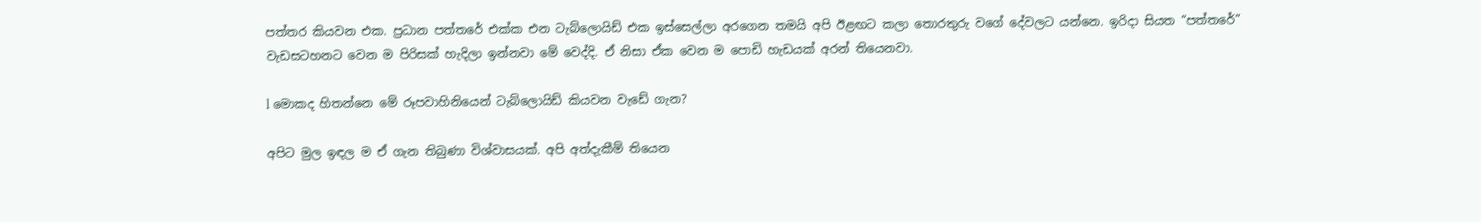පත්තර කියවන එක. ප්‍රධාන පත්තරේ එක්ක එන ටැබ්ලොයිඩ් එක ඉස්සෙල්ලා අරගෙන තමයි අපි ඊළඟට කලා තොරතුරු වගේ දේවලට යන්නෙ. ඉරිදා සියත “පත්තරේ” වැඩසටහනට වෙන ම පිරිසක් හැදිලා ඉන්නවා මේ වෙද්දි. ඒ නිසා ඒක වෙන ම පොඩි හැඩයක් අරන් තියෙනවා.

l මොකද හිතන්නෙ මේ රූපවාහිනියෙන් ටැබ්ලොයිඩ් කියවන වැඩේ ගැන?

අපිට මුල ඉඳල ම ඒ ගැන තිබුණා විශ්වාසයක්. අපි අත්දැකීම් තියෙන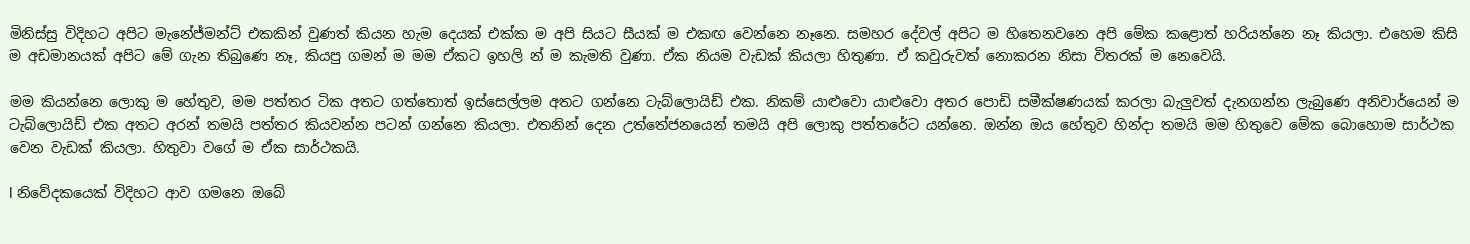මිනිස්සු විදිහට අපිට මැනේජ්මන්ට් එකකින් වුණත් කියන හැම දෙයක් එක්ක ම අපි සියට සීයක් ම එකඟ වෙන්නෙ නෑනෙ. සමහර දේවල් අපිට ම හිතෙනවනෙ අපි මේක කළොත් හරියන්නෙ නෑ කියලා. එහෙම කිසි ම අඩමානයක් අපිට මේ ගැන තිබුණෙ නෑ, කියපු ගමන් ම මම ඒකට ඉහලි න් ම කැමති වුණා. ඒක නියම වැඩක් කියලා හිතුණා. ඒ කවුරුවත් නොකරන නිසා විතරක් ම නෙවෙයි.

මම කියන්නෙ ලොකු ම හේතුව, මම පත්තර ටික අතට ගත්තොත් ඉස්සෙල්ලම අතට ගන්නෙ ටැබ්ලොයිඩ් එක. නිකම් යාළුවො යාළුවො අතර පොඩි සමීක්ෂණයක් කරලා බැලුවත් දැනගන්න ලැබුණෙ අනිවාර්යෙන් ම ටැබ්ලොයිඩ් එක අතට අරන් තමයි පත්තර කියවන්න පටන් ගන්නෙ කියලා. එතනින් දෙන උත්තේජනයෙන් තමයි අපි ලොකු පත්තරේට යන්නෙ. ඔන්න ඔය හේතුව හින්දා තමයි මම හිතුවෙ මේක බොහොම සාර්ථක වෙන වැඩක් කියලා. හිතුවා වගේ ම ඒක සාර්ථකයි.

l නිවේදකයෙක් විදිහට ආව ගමනෙ ඔබේ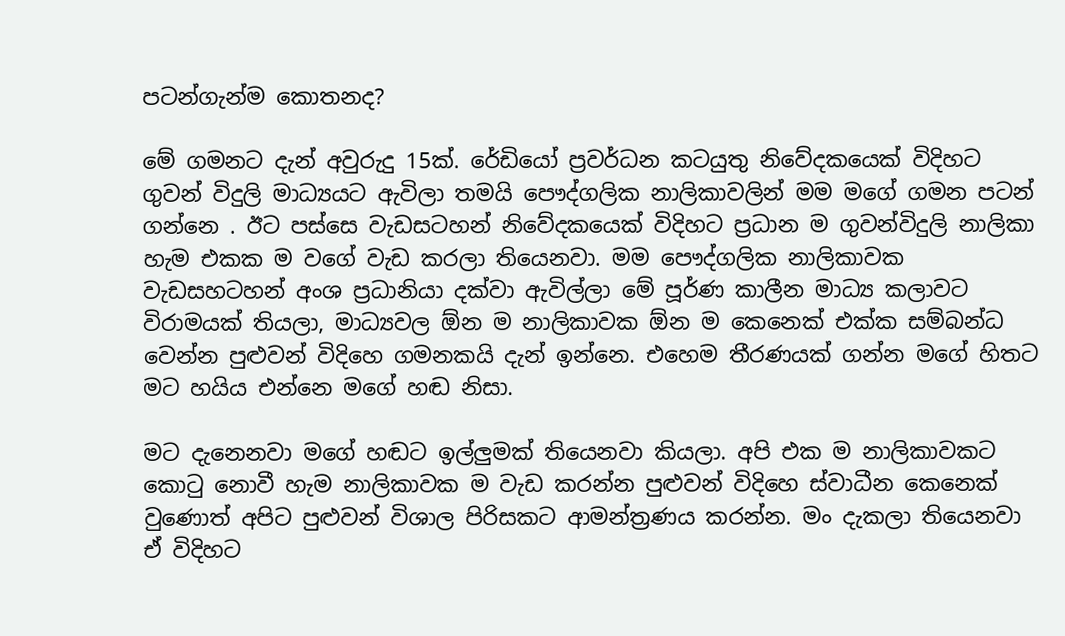පටන්ගැන්ම කොතනද?

මේ ගමනට දැන් අවුරුදු 15ක්. රේඩියෝ ප්‍රවර්ධන කටයුතු නිවේදකයෙක් විදිහට ගුවන් විදුලි මාධ්‍යයට ඇවිලා තමයි පෞද්ගලික නාලිකාවලින් මම මගේ ගමන පටන් ගන්නෙ . ඊට පස්සෙ වැඩසටහන් නිවේදකයෙක් විදිහට ප්‍රධාන ම ගුවන්විදුලි නාලිකා හැම එකක ම වගේ වැඩ කරලා තියෙනවා. මම පෞද්ගලික නාලිකාවක වැඩසහටහන් අංශ ප්‍රධානියා දක්වා ඇවිල්ලා මේ පූර්ණ කාලීන මාධ්‍ය කලාවට විරාමයක් තියලා, මාධ්‍යවල ඕන ම නාලිකාවක ඕන ම කෙනෙක් එක්ක සම්බන්ධ වෙන්න පුළුවන් විදිහෙ ගමනකයි දැන් ඉන්නෙ. එහෙම තීරණයක් ගන්න මගේ හිතට මට හයිය එන්නෙ මගේ හඬ නිසා.

මට දැනෙනවා මගේ හඬට ඉල්ලුමක් තියෙනවා කියලා. අපි එක ම නාලිකාවකට කොටු නොවී හැම නාලිකාවක ම වැඩ කරන්න පුළුවන් විදිහෙ ස්වාධීන කෙනෙක් වුණොත් අපිට පුළුවන් විශාල පිරිසකට ආමන්ත්‍රණය කරන්න. මං දැකලා තියෙනවා ඒ විදිහට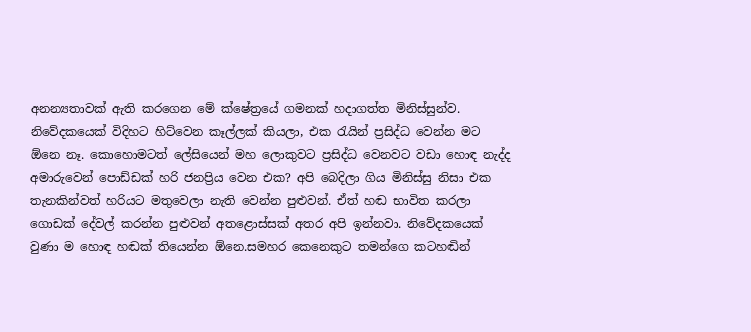අනන්‍යතාවක් ඇති කරගෙන මේ ක්ෂේත්‍රයේ ගමනක් හදාගත්ත මිනිස්සුන්ව. නිවේදකයෙක් විදිහට හිට්වෙන කෑල්ලක් කියලා, එක රැයින් ප්‍රසිද්ධ වෙන්න මට ඕනෙ නෑ. කොහොමටත් ලේසියෙන් මහ ලොකුවට ප්‍රසිද්ධ වෙනවට වඩා හොඳ නැද්ද අමාරුවෙන් පොඩ්ඩක් හරි ජනප්‍රිය වෙන එක? අපි බෙදිලා ගිය මිනිස්සු නිසා එක තැනකින්වත් හරියට මතුවෙලා නැති වෙන්න පුළුවන්. ඒත් හඬ භාවිත කරලා ගොඩක් දේවල් කරන්න පුළුවන් අතළොස්සක් අතර අපි ඉන්නවා. නිවේදකයෙක් වුණා ම හොඳ හඬක් තියෙන්න ඕනෙ.සමහර කෙනෙකුට තමන්ගෙ කටහඬින්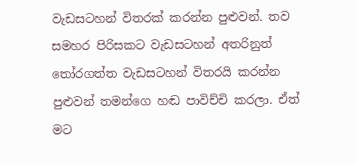වැඩසටහන් විතරක් කරන්න පුළුවන්. තව සමහර පිරිසකට වැඩසටහන් අතරිනුත් තෝරගත්ත වැඩසටහන් විතරයි කරන්න පුළුවන් තමන්ගෙ හඬ පාවිච්චි කරලා. ඒත් මට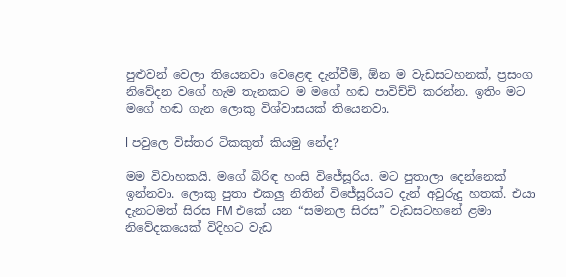පුළුවන් වෙලා තියෙනවා වෙළෙඳ දැන්වීම්, ඕන ම වැඩසටහනක්, ප්‍රසංග නිවේදන වගේ හැම තැනකට ම මගේ හඬ පාවිච්චි කරන්න. ඉතිං මට මගේ හඬ ගැන ලොකු විශ්වාසයක් තියෙනවා.

l පවුලෙ විස්තර ටිකකුත් කියමු නේද?

මම විවාහකයි. මගේ බිරිඳ හංසි විජේසූරිය. මට පුතාලා දෙන්නෙක් ඉන්නවා. ලොකු පුතා එකලු නිතින් විජේසූරියට දැන් අවුරුදු හතක්. එයා දැනටමත් සිරස FM එකේ යන “සමනල සිරස” වැඩසටහනේ ළමා නිවේදකයෙක් විදිහට වැඩ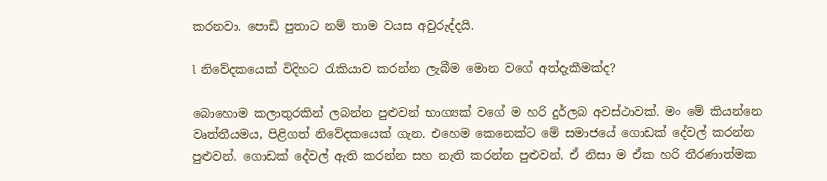කරනවා. පොඩි පුතාට නම් තාම වයස අවුරුද්දයි.

l නිවේදකයෙක් විදිහට රැකියාව කරන්න ලැබීම මොන වගේ අත්දැකීමක්ද?

බොහොම කලාතුරකින් ලබන්න පුළුවන් භාග්‍යක් වගේ ම හරි දුර්ලබ අවස්ථාවක්. මං මේ කියන්නෙ වෘත්තීයමය, පිළිගත් නිවේදකයෙක් ගැන. එහෙම කෙනෙක්ට මේ සමාජයේ ගොඩක් දේවල් කරන්න පුළුවන්. ගොඩක් දේවල් ඇති කරන්න සහ නැති කරන්න පුළුවන්. ඒ නිසා ම ඒක හරි තීරණාත්මක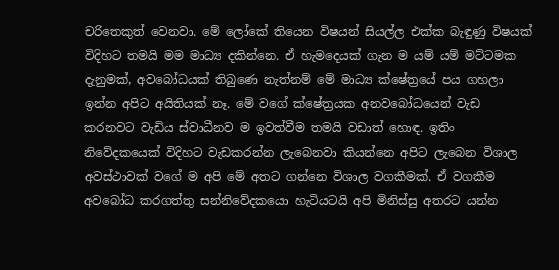චරිතෙකුත් වෙනවා. මේ ලෝකේ තියෙන විෂයන් සියල්ල එක්ක බැඳුණු විෂයක් විදිහට තමයි මම මාධ්‍ය දකින්නෙ. ඒ හැමදෙයක් ගැන ම යම් යම් මට්ටමක දැනුමක්, අවබෝධයක් තිබුණෙ නැත්නම් මේ මාධ්‍ය ක්ෂේත්‍රයේ පය ගහලා ඉන්න අපිට අයිතියක් නෑ. මේ වගේ ක්ෂේත්‍රයක අනවබෝධයෙන් වැඩ කරනවට වැඩිය ස්වාධීනව ම ඉවත්වීම තමයි වඩාත් හොඳ. ඉතිං නිවේදකයෙක් විදිහට වැඩකරන්න ලැබෙනවා කියන්නෙ අපිට ලැබෙන විශාල අවස්ථාවක් වගේ ම අපි මේ අතට ගන්නෙ විශාල වගකීමක්. ඒ වගකීම අවබෝධ කරගත්තු සන්නිවේදකයො හැටියටයි අපි මිනිස්සු අතරට යන්න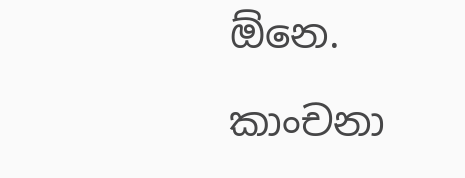ඕනෙ.

කාංචනා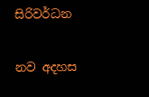සිරිවර්ධන

නව අදහස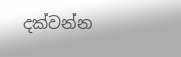දක්වන්න